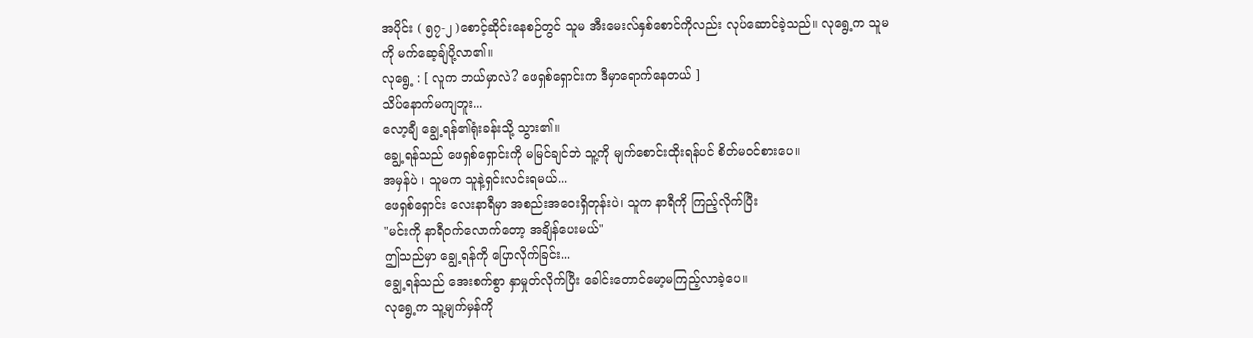အပိုင်း ( ၅၇-၂ )စောင့်ဆိုင်းနေစဉ်တွင် သူမ အီးမေးလ်နှစ်စောင်ကိုလည်း လုပ်ဆောင်ခဲ့သည်။ လုရွေ့က သူမကို မက်ဆေ့ချ်ပို့လာ၏။
လုရွေ့ : [ လူက ဘယ်မှာလဲ? ဖေရှစ်ရှောင်းက ဒီမှာရောက်နေတယ် ]
သိပ်နောက်မကျဘူး...
လော့ချီ ချွေ့ရန်၏ရုံးခန်းသို့ သွား၏။
ချွေ့ရန်သည် ဖေရှစ်ရှောင်းကို မမြင်ချင်ဘဲ သူ့ကို မျက်စောင်းထိုးရန်ပင် စိတ်မ၀င်စားပေ။
အမှန်ပဲ ၊ သူမက သူနဲ့ရှင်းလင်းရမယ်...
ဖေရှစ်ရှောင်း လေးနာရီမှာ အစည်းအဝေးရှိတုန်းပဲ၊ သူက နာရီကို ကြည့်လိုက်ပြီး
"မင်းကို နာရီဝက်လောက်တော့ အချိန်ပေးမယ်"
ဤသည်မှာ ချွေ့ရန်ကို ပြောလိုက်ခြင်း...
ချွေ့ရန်သည် အေးစက်စွာ နှာမှုတ်လိုက်ပြီး ခေါင်းတောင်မော့မကြည့်လာခဲ့ပေ။
လုရွေ့က သူ့မျက်မှန်ကို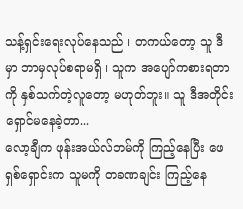သန့်ရှင်းရေးလုပ်နေသည် ၊ တကယ်တော့ သူ ဒီမှာ ဘာမှလုပ်စရာမရှိ ၊ သူက အပျော်ကစားရတာကို နှစ်သက်တဲ့လူတော့ မဟုတ်ဘူး။ သူ ဒီအတိုင်း ရှောင်မနေခဲ့တာ...
လော့ချီက ဖုန်းအယ်လ်ဘမ်ကို ကြည့်နေပြီး ဖေရှစ်ရှောင်းက သူမကို တခဏချင်း ကြည့်နေ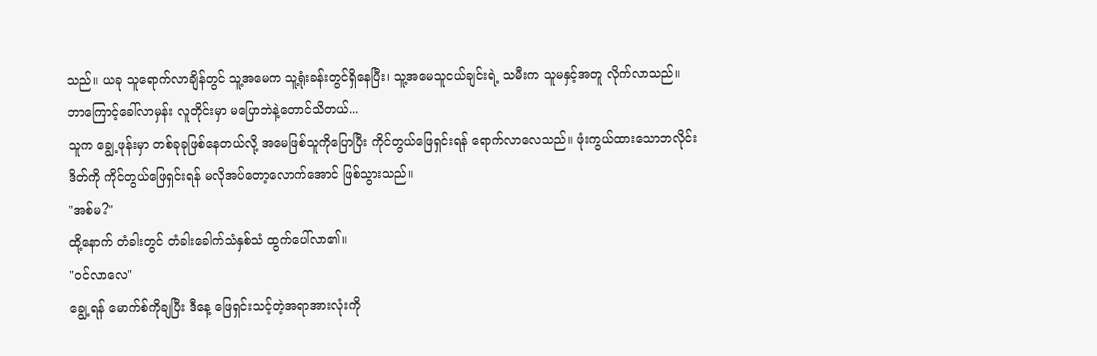သည်။ ယခု သူရောက်လာချိန်တွင် သူ့အမေက သူ့ရုံးခန်းတွင်ရှိနေပြီး၊ သူ့အမေသူငယ်ချင်းရဲ့ သမီးက သူမနှင့်အတူ လိုက်လာသည်။
ဘာကြောင့်ခေါ်လာမှန်း လူတိုင်းမှာ မပြောဘဲနဲ့တောင်သိတယ်...
သူက ချွေ့ဖုန်းမှာ တစ်ခုခုဖြစ်နေတယ်လို့ အမေဖြစ်သူကိုပြောပြီး ကိုင်တွယ်ဖြေရှင်းရန် ရောက်လာလေသည်။ ဖုံးကွယ်ထားသောဘလိုင်းဒိတ်ကို ကိုင်တွယ်ဖြေရှင်းရန် မလိုအပ်တော့လောက်အောင် ဖြစ်သွားသည်။
"အစ်မ?"
ထို့နောက် တံခါးတွင် တံခါးခေါက်သံနှစ်သံ ထွက်ပေါ်လာ၏။
"ဝင်လာလေ"
ချွေ့ရန် မောက်စ်ကိုချပြီး ဒီနေ့ ဖြေရှင်းသင့်တဲ့အရာအားလုံးကို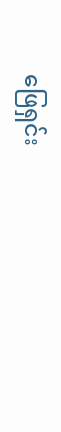ဖြေရှင်း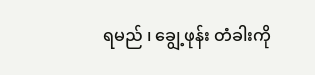ရမည် ၊ ချွေ့ဖုန်း တံခါးကို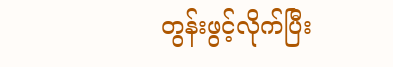တွန်းဖွင့်လိုက်ပြီး